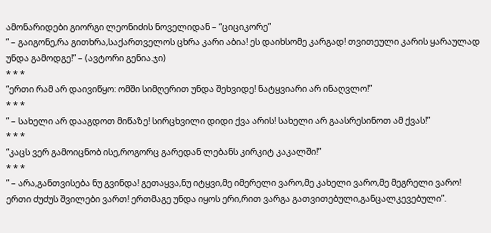ამონარიდები გიორგი ლეონიძის ნოველიდან – “ციციკორე”
” – გაიგონე,რა გითხრა,საქართველოს ცხრა კარი აბია! ეს დაიხსომე კარგად! თვითეული კარის ყარაულად უნდა გამოდგე!” – (ავტორი გენია.ჯი)
* * *
“ერთი რამ არ დაივიწყო: ომში სიმღერით უნდა შეხვიდე! ნატყვიარი არ ინაღვლო!”
* * *
” – სახელი არ დააგდოთ მიწაზე! სირცხვილი დიდი ქვა არის! სახელი არ გაასრესინოთ ამ ქვას!”
* * *
“კაცს ვერ გამოიცნობ ისე,როგორც გარედან ლებანს კირკიტ კაკალში!”
* * *
” – არა,განთვისება ნუ გვინდა! გეთაყვა,ნუ იტყვი,მე იმერელი ვარო,მე კახელი ვარო,მე მეგრელი ვარო! ერთი ძუძუს შვილები ვართ! ერთმაგე უნდა იყოს ერი,რით ვარგა გათვითებული,განცალკევებული”.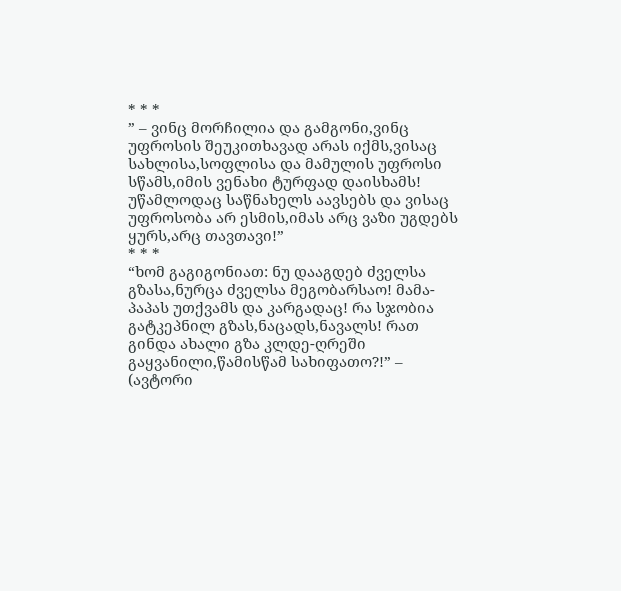* * *
” – ვინც მორჩილია და გამგონი,ვინც უფროსის შეუკითხავად არას იქმს,ვისაც სახლისა,სოფლისა და მამულის უფროსი სწამს,იმის ვენახი ტურფად დაისხამს! უწამლოდაც საწნახელს აავსებს და ვისაც უფროსობა არ ესმის,იმას არც ვაზი უგდებს ყურს,არც თავთავი!”
* * *
“ხომ გაგიგონიათ: ნუ დააგდებ ძველსა გზასა,ნურცა ძველსა მეგობარსაო! მამა-პაპას უთქვამს და კარგადაც! რა სჯობია გატკეპნილ გზას,ნაცადს,ნავალს! რათ გინდა ახალი გზა კლდე-ღრეში გაყვანილი,წამისწამ სახიფათო?!” – (ავტორი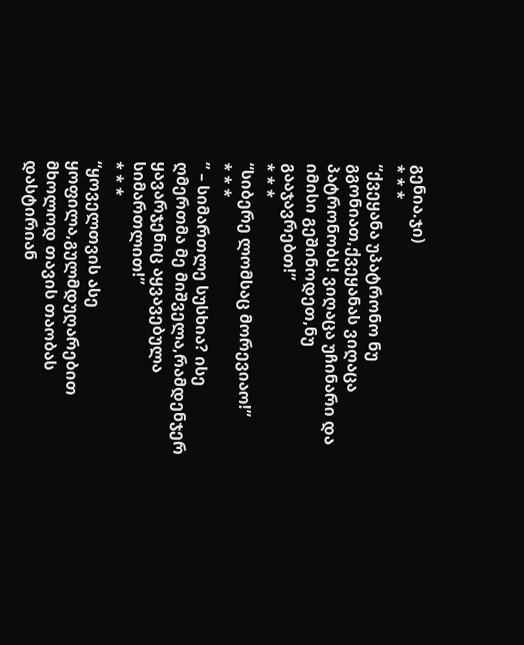გენია.ჯი)
* * *
“ქვეყანა უპატრონო ნუ გგონიათ,ქვეყანას ვიღაცა პატრონობს! ვიღაცა უჩინარი და იმისი გეშინოდეთ,ნუ გააჯავრებთ!”
* * *
“სიბერე ლომსაც მორევიაო!”
* * *
” – სიმართლე სუსხია? ისე ღმერთმა მე მიშველა,რამდენჯერ ყავარჯენიც აყვავებულა სიმართლით!”
* * *
“ყოველთვის ასე ყოფილა,გულმდუღარებით მხოლოდ თავის თაობას დასტირიან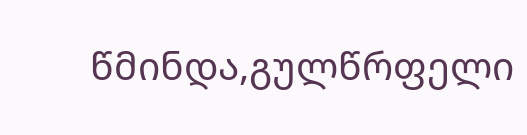წმინდა,გულწრფელი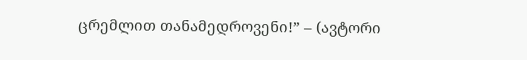ცრემლით თანამედროვენი!” – (ავტორი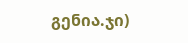გენია.ჯი)